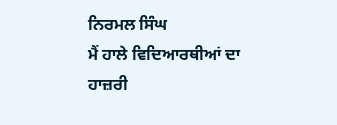ਨਿਰਮਲ ਸਿੰਘ
ਮੈਂ ਹਾਲੇ ਵਿਦਿਆਰਥੀਆਂ ਦਾ ਹਾਜ਼ਰੀ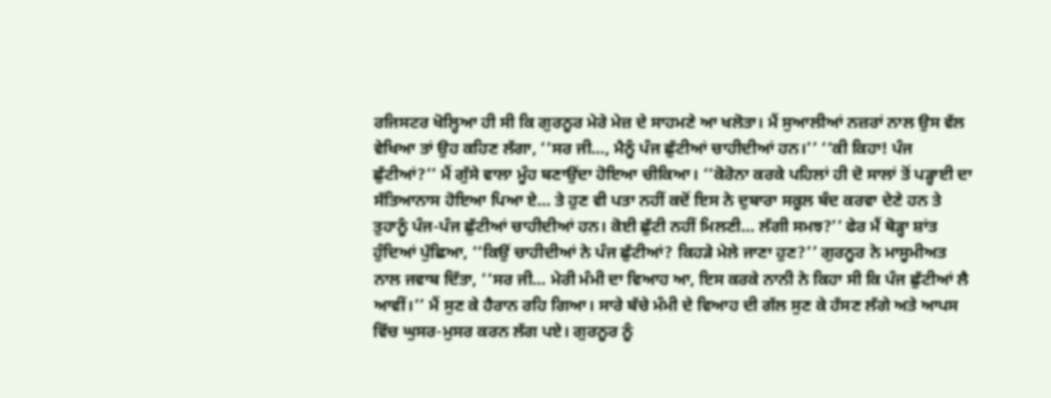ਰਜਿਸਟਰ ਖੋਲ੍ਹਿਆ ਹੀ ਸੀ ਕਿ ਗੁਰਨੂਰ ਮੇਰੇ ਮੇਜ਼ ਦੇ ਸਾਹਮਣੇ ਆ ਖਲੋਤਾ। ਮੈਂ ਸੁਆਲੀਆਂ ਨਜ਼ਰਾਂ ਨਾਲ ਉਸ ਵੱਲ ਵੇਖਿਆ ਤਾਂ ਉਹ ਕਹਿਣ ਲੱਗਾ, ‘‘ਸਰ ਜੀ…, ਮੈਨੂੰ ਪੰਜ ਛੁੱਟੀਆਂ ਚਾਹੀਦੀਆਂ ਹਨ।’’ ‘‘ਕੀ ਕਿਹਾ! ਪੰਜ ਛੁੱਟੀਆਂ?’’ ਮੈਂ ਗੁੱਸੇ ਵਾਲਾ ਮੂੰਹ ਬਣਾਉਂਦਾ ਹੋਇਆ ਚੀਕਿਆ। ‘‘ਕੋਰੋਨਾ ਕਰਕੇ ਪਹਿਲਾਂ ਹੀ ਦੋ ਸਾਲਾਂ ਤੋਂ ਪੜ੍ਹਾਈ ਦਾ ਸੱਤਿਆਨਾਸ ਹੋਇਆ ਪਿਆ ਏ… ਤੇ ਹੁਣ ਵੀ ਪਤਾ ਨਹੀਂ ਕਦੋਂ ਇਸ ਨੇ ਦੁਬਾਰਾ ਸਕੂਲ ਬੰਦ ਕਰਵਾ ਦੇਣੇ ਹਨ ਤੇ ਤੁਹਾਨੂੰ ਪੰਜ-ਪੰਜ ਛੁੱਟੀਆਂ ਚਾਹੀਦੀਆਂ ਹਨ। ਕੋਈ ਛੁੱਟੀ ਨਹੀਂ ਮਿਲਣੀ… ਲੱਗੀ ਸਮਝ?’’ ਫੇਰ ਮੈਂ ਥੋੜ੍ਹਾ ਸ਼ਾਂਤ ਹੁੰਦਿਆਂ ਪੁੱਛਿਆ, ‘‘ਕਿਉਂ ਚਾਹੀਦੀਆਂ ਨੇ ਪੰਜ ਛੁੱਟੀਆਂ? ਕਿਹੜੇ ਮੇਲੇ ਜਾਣਾ ਹੁਣ?’’ ਗੁਰਨੂਰ ਨੇ ਮਾਸੂਮੀਅਤ ਨਾਲ ਜਵਾਬ ਦਿੱਤਾ, ‘‘ਸਰ ਜੀ… ਮੇਰੀ ਮੰਮੀ ਦਾ ਵਿਆਹ ਆ, ਇਸ ਕਰਕੇ ਨਾਨੀ ਨੇ ਕਿਹਾ ਸੀ ਕਿ ਪੰਜ ਛੁੱਟੀਆਂ ਲੈ ਆਵੀਂ।’’ ਮੈਂ ਸੁਣ ਕੇ ਹੈਰਾਨ ਰਹਿ ਗਿਆ। ਸਾਰੇ ਬੱਚੇ ਮੰਮੀ ਦੇ ਵਿਆਹ ਦੀ ਗੱਲ ਸੁਣ ਕੇ ਹੱਸਣ ਲੱਗੇ ਅਤੇ ਆਪਸ ਵਿੱਚ ਘੁਸਰ-ਮੁਸਰ ਕਰਨ ਲੱਗ ਪਏ। ਗੁਰਨੂਰ ਨੂੰ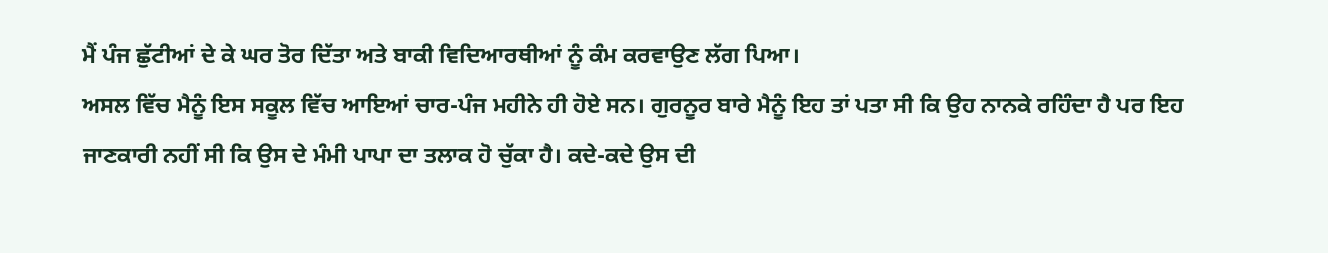ਮੈਂ ਪੰਜ ਛੁੱਟੀਆਂ ਦੇ ਕੇ ਘਰ ਤੋਰ ਦਿੱਤਾ ਅਤੇ ਬਾਕੀ ਵਿਦਿਆਰਥੀਆਂ ਨੂੰ ਕੰਮ ਕਰਵਾਉਣ ਲੱਗ ਪਿਆ।
ਅਸਲ ਵਿੱਚ ਮੈਨੂੰ ਇਸ ਸਕੂਲ ਵਿੱਚ ਆਇਆਂ ਚਾਰ-ਪੰਜ ਮਹੀਨੇ ਹੀ ਹੋਏ ਸਨ। ਗੁਰਨੂਰ ਬਾਰੇ ਮੈਨੂੰ ਇਹ ਤਾਂ ਪਤਾ ਸੀ ਕਿ ਉਹ ਨਾਨਕੇ ਰਹਿੰਦਾ ਹੈ ਪਰ ਇਹ ਜਾਣਕਾਰੀ ਨਹੀਂ ਸੀ ਕਿ ਉਸ ਦੇ ਮੰਮੀ ਪਾਪਾ ਦਾ ਤਲਾਕ ਹੋ ਚੁੱਕਾ ਹੈ। ਕਦੇ-ਕਦੇ ਉਸ ਦੀ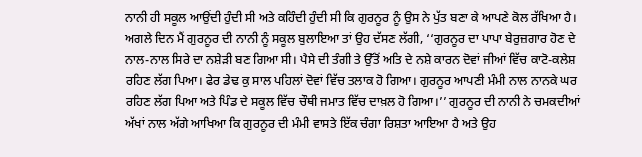ਨਾਨੀ ਹੀ ਸਕੂਲ ਆਉਂਦੀ ਹੁੰਦੀ ਸੀ ਅਤੇ ਕਹਿੰਦੀ ਹੁੰਦੀ ਸੀ ਕਿ ਗੁਰਨੂਰ ਨੂੰ ਉਸ ਨੇ ਪੁੱਤ ਬਣਾ ਕੇ ਆਪਣੇ ਕੋਲ ਰੱਖਿਆ ਹੈ।
ਅਗਲੇ ਦਿਨ ਮੈਂ ਗੁਰਨੂਰ ਦੀ ਨਾਨੀ ਨੂੰ ਸਕੂਲ ਬੁਲਾਇਆ ਤਾਂ ਉਹ ਦੱਸਣ ਲੱਗੀ, ‘‘ਗੁਰਨੂਰ ਦਾ ਪਾਪਾ ਬੇਰੁਜ਼ਗਾਰ ਹੋਣ ਦੇ ਨਾਲ-ਨਾਲ ਸਿਰੇ ਦਾ ਨਸ਼ੇੜੀ ਬਣ ਗਿਆ ਸੀ। ਪੈਸੇ ਦੀ ਤੰਗੀ ਤੇ ਉੱਤੋਂ ਅਤਿ ਦੇ ਨਸ਼ੇ ਕਾਰਨ ਦੋਵਾਂ ਜੀਆਂ ਵਿੱਚ ਕਾਟੋ-ਕਲੇਸ਼ ਰਹਿਣ ਲੱਗ ਪਿਆ। ਫੇਰ ਡੇਢ ਕੁ ਸਾਲ ਪਹਿਲਾਂ ਦੋਵਾਂ ਵਿੱਚ ਤਲਾਕ ਹੋ ਗਿਆ। ਗੁਰਨੂਰ ਆਪਣੀ ਮੰਮੀ ਨਾਲ ਨਾਨਕੇ ਘਰ ਰਹਿਣ ਲੱਗ ਪਿਆ ਅਤੇ ਪਿੰਡ ਦੇ ਸਕੂਲ ਵਿੱਚ ਚੌਥੀ ਜਮਾਤ ਵਿੱਚ ਦਾਖ਼ਲ ਹੋ ਗਿਆ।’’ ਗੁਰਨੂਰ ਦੀ ਨਾਨੀ ਨੇ ਚਮਕਦੀਆਂ ਅੱਖਾਂ ਨਾਲ ਅੱਗੇ ਆਖਿਆ ਕਿ ਗੁਰਨੂਰ ਦੀ ਮੰਮੀ ਵਾਸਤੇ ਇੱਕ ਚੰਗਾ ਰਿਸ਼ਤਾ ਆਇਆ ਹੈ ਅਤੇ ਉਹ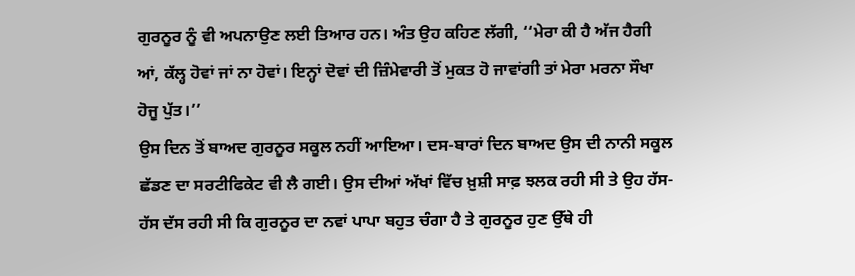ਗੁਰਨੂਰ ਨੂੰ ਵੀ ਅਪਨਾਉਣ ਲਈ ਤਿਆਰ ਹਨ। ਅੰਤ ਉਹ ਕਹਿਣ ਲੱਗੀ, ‘‘ਮੇਰਾ ਕੀ ਹੈ ਅੱਜ ਹੈਗੀ ਆਂ, ਕੱਲ੍ਹ ਹੋਵਾਂ ਜਾਂ ਨਾ ਹੋਵਾਂ। ਇਨ੍ਹਾਂ ਦੋਵਾਂ ਦੀ ਜ਼ਿੰਮੇਵਾਰੀ ਤੋਂ ਮੁਕਤ ਹੋ ਜਾਵਾਂਗੀ ਤਾਂ ਮੇਰਾ ਮਰਨਾ ਸੌਖਾ ਹੋਜੂ ਪੁੱਤ।’’
ਉਸ ਦਿਨ ਤੋਂ ਬਾਅਦ ਗੁਰਨੂਰ ਸਕੂਲ ਨਹੀਂ ਆਇਆ। ਦਸ-ਬਾਰਾਂ ਦਿਨ ਬਾਅਦ ਉਸ ਦੀ ਨਾਨੀ ਸਕੂਲ ਛੱਡਣ ਦਾ ਸਰਟੀਫਿਕੇਟ ਵੀ ਲੈ ਗਈ। ਉਸ ਦੀਆਂ ਅੱਖਾਂ ਵਿੱਚ ਖ਼ੁਸ਼ੀ ਸਾਫ਼ ਝਲਕ ਰਹੀ ਸੀ ਤੇ ਉਹ ਹੱਸ-ਹੱਸ ਦੱਸ ਰਹੀ ਸੀ ਕਿ ਗੁਰਨੂਰ ਦਾ ਨਵਾਂ ਪਾਪਾ ਬਹੁਤ ਚੰਗਾ ਹੈ ਤੇ ਗੁਰਨੂਰ ਹੁਣ ਉੱਥੇ ਹੀ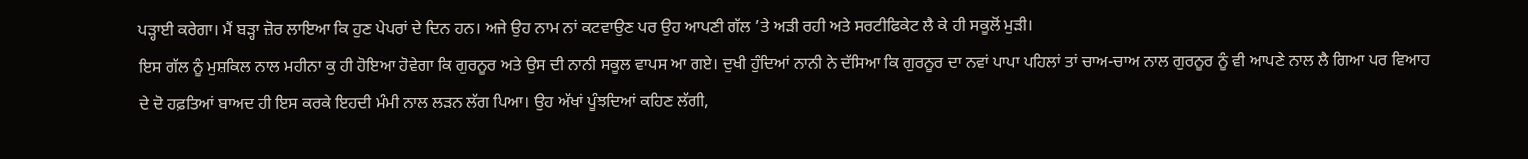ਪੜ੍ਹਾਈ ਕਰੇਗਾ। ਮੈਂ ਬੜ੍ਹਾ ਜ਼ੋਰ ਲਾਇਆ ਕਿ ਹੁਣ ਪੇਪਰਾਂ ਦੇ ਦਿਨ ਹਨ। ਅਜੇ ਉਹ ਨਾਮ ਨਾਂ ਕਟਵਾਉਣ ਪਰ ਉਹ ਆਪਣੀ ਗੱਲ ’ਤੇ ਅੜੀ ਰਹੀ ਅਤੇ ਸਰਟੀਫਿਕੇਟ ਲੈ ਕੇ ਹੀ ਸਕੂਲੋਂ ਮੁੜੀ।
ਇਸ ਗੱਲ ਨੂੰ ਮੁਸ਼ਕਿਲ ਨਾਲ ਮਹੀਨਾ ਕੁ ਹੀ ਹੋਇਆ ਹੋਵੇਗਾ ਕਿ ਗੁਰਨੂਰ ਅਤੇ ਉਸ ਦੀ ਨਾਨੀ ਸਕੂਲ ਵਾਪਸ ਆ ਗਏ। ਦੁਖੀ ਹੁੰਦਿਆਂ ਨਾਨੀ ਨੇ ਦੱਸਿਆ ਕਿ ਗੁਰਨੂਰ ਦਾ ਨਵਾਂ ਪਾਪਾ ਪਹਿਲਾਂ ਤਾਂ ਚਾਅ-ਚਾਅ ਨਾਲ ਗੁਰਨੂਰ ਨੂੰ ਵੀ ਆਪਣੇ ਨਾਲ ਲੈ ਗਿਆ ਪਰ ਵਿਆਹ ਦੇ ਦੋ ਹਫ਼ਤਿਆਂ ਬਾਅਦ ਹੀ ਇਸ ਕਰਕੇ ਇਹਦੀ ਮੰਮੀ ਨਾਲ ਲੜਨ ਲੱਗ ਪਿਆ। ਉਹ ਅੱਖਾਂ ਪੂੰਝਦਿਆਂ ਕਹਿਣ ਲੱਗੀ,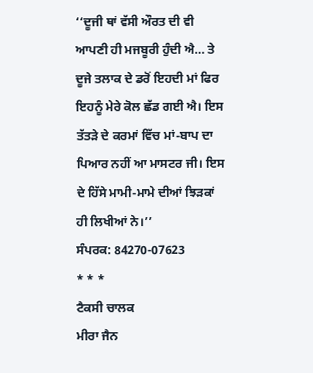‘‘ਦੂਜੀ ਥਾਂ ਵੱਸੀ ਔਰਤ ਦੀ ਵੀ ਆਪਣੀ ਹੀ ਮਜਬੂਰੀ ਹੁੰਦੀ ਐ… ਤੇ ਦੂਜੇ ਤਲਾਕ ਦੇ ਡਰੋਂ ਇਹਦੀ ਮਾਂ ਫਿਰ ਇਹਨੂੰ ਮੇਰੇ ਕੋਲ ਛੱਡ ਗਈ ਐ। ਇਸ ਤੱਤੜੇ ਦੇ ਕਰਮਾਂ ਵਿੱਚ ਮਾਂ-ਬਾਪ ਦਾ ਪਿਆਰ ਨਹੀਂ ਆ ਮਾਸਟਰ ਜੀ। ਇਸ ਦੇ ਹਿੱਸੇ ਮਾਮੀ-ਮਾਮੇ ਦੀਆਂ ਝਿੜਕਾਂ ਹੀ ਲਿਖੀਆਂ ਨੇ।’’
ਸੰਪਰਕ: 84270-07623
* * *
ਟੈਕਸੀ ਚਾਲਕ
ਮੀਰਾ ਜੈਨ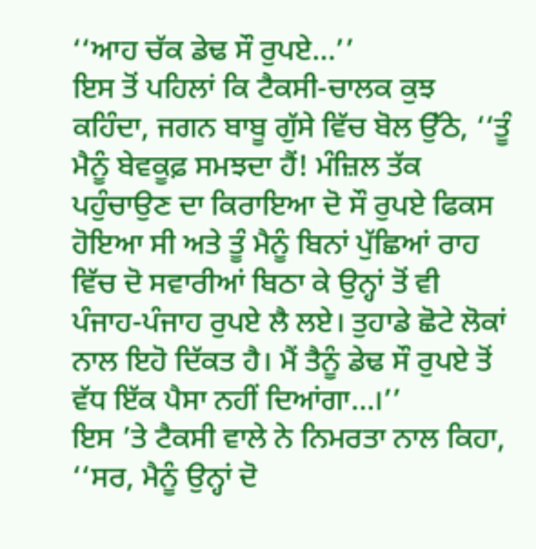‘‘ਆਹ ਚੱਕ ਡੇਢ ਸੌ ਰੁਪਏ…’’
ਇਸ ਤੋਂ ਪਹਿਲਾਂ ਕਿ ਟੈਕਸੀ-ਚਾਲਕ ਕੁਝ ਕਹਿੰਦਾ, ਜਗਨ ਬਾਬੂ ਗੁੱਸੇ ਵਿੱਚ ਬੋਲ ਉੱਠੇ, ‘‘ਤੂੰ ਮੈਨੂੰ ਬੇਵਕੂਫ਼ ਸਮਝਦਾ ਹੈਂ! ਮੰਜ਼ਿਲ ਤੱਕ ਪਹੁੰਚਾਉਣ ਦਾ ਕਿਰਾਇਆ ਦੋ ਸੌ ਰੁਪਏ ਫਿਕਸ ਹੋਇਆ ਸੀ ਅਤੇ ਤੂੰ ਮੈਨੂੰ ਬਿਨਾਂ ਪੁੱਛਿਆਂ ਰਾਹ ਵਿੱਚ ਦੋ ਸਵਾਰੀਆਂ ਬਿਠਾ ਕੇ ਉਨ੍ਹਾਂ ਤੋਂ ਵੀ ਪੰਜਾਹ-ਪੰਜਾਹ ਰੁਪਏ ਲੈ ਲਏ। ਤੁਹਾਡੇ ਛੋਟੇ ਲੋਕਾਂ ਨਾਲ ਇਹੋ ਦਿੱਕਤ ਹੈ। ਮੈਂ ਤੈਨੂੰ ਡੇਢ ਸੌ ਰੁਪਏ ਤੋਂ ਵੱਧ ਇੱਕ ਪੈਸਾ ਨਹੀਂ ਦਿਆਂਗਾ…।’’
ਇਸ ’ਤੇ ਟੈਕਸੀ ਵਾਲੇ ਨੇ ਨਿਮਰਤਾ ਨਾਲ ਕਿਹਾ, ‘‘ਸਰ, ਮੈਨੂੰ ਉਨ੍ਹਾਂ ਦੋ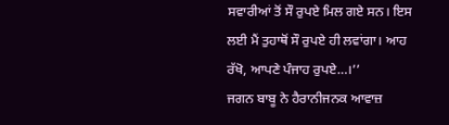ਸਵਾਰੀਆਂ ਤੋਂ ਸੌ ਰੁਪਏ ਮਿਲ ਗਏ ਸਨ। ਇਸ ਲਈ ਮੈਂ ਤੁਹਾਥੋਂ ਸੌ ਰੁਪਏ ਹੀ ਲਵਾਂਗਾ। ਆਹ ਰੱਖੋ, ਆਪਣੇ ਪੰਜਾਹ ਰੁਪਏ…।’’
ਜਗਨ ਬਾਬੂ ਨੇ ਹੈਰਾਨੀਜਨਕ ਆਵਾਜ਼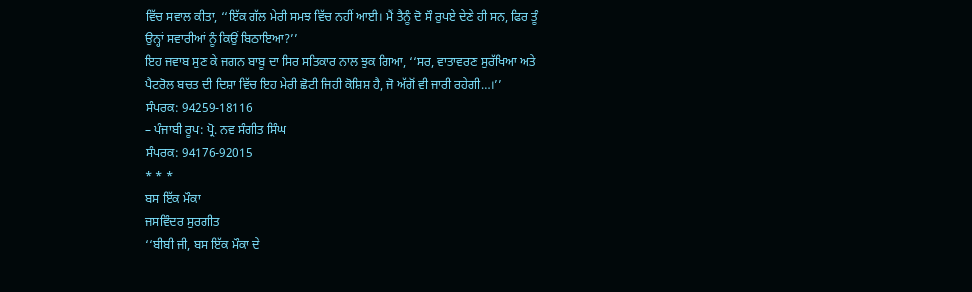ਵਿੱਚ ਸਵਾਲ ਕੀਤਾ, ‘‘ਇੱਕ ਗੱਲ ਮੇਰੀ ਸਮਝ ਵਿੱਚ ਨਹੀਂ ਆਈ। ਮੈਂ ਤੈਨੂੰ ਦੋ ਸੌ ਰੁਪਏ ਦੇਣੇ ਹੀ ਸਨ, ਫਿਰ ਤੂੰ ਉਨ੍ਹਾਂ ਸਵਾਰੀਆਂ ਨੂੰ ਕਿਉਂ ਬਿਠਾਇਆ?’’
ਇਹ ਜਵਾਬ ਸੁਣ ਕੇ ਜਗਨ ਬਾਬੂ ਦਾ ਸਿਰ ਸਤਿਕਾਰ ਨਾਲ ਝੁਕ ਗਿਆ, ‘‘ਸਰ, ਵਾਤਾਵਰਣ ਸੁਰੱਖਿਆ ਅਤੇ ਪੈਟਰੋਲ ਬਚਤ ਦੀ ਦਿਸ਼ਾ ਵਿੱਚ ਇਹ ਮੇਰੀ ਛੋਟੀ ਜਿਹੀ ਕੋਸ਼ਿਸ਼ ਹੈ, ਜੋ ਅੱਗੋਂ ਵੀ ਜਾਰੀ ਰਹੇਗੀ…।’’
ਸੰਪਰਕ: 94259-18116
– ਪੰਜਾਬੀ ਰੂਪ: ਪ੍ਰੋ. ਨਵ ਸੰਗੀਤ ਸਿੰਘ
ਸੰਪਰਕ: 94176-92015
* * *
ਬਸ ਇੱਕ ਮੌਕਾ
ਜਸਵਿੰਦਰ ਸੁਰਗੀਤ
‘‘ਬੀਬੀ ਜੀ, ਬਸ ਇੱਕ ਮੌਕਾ ਦੇ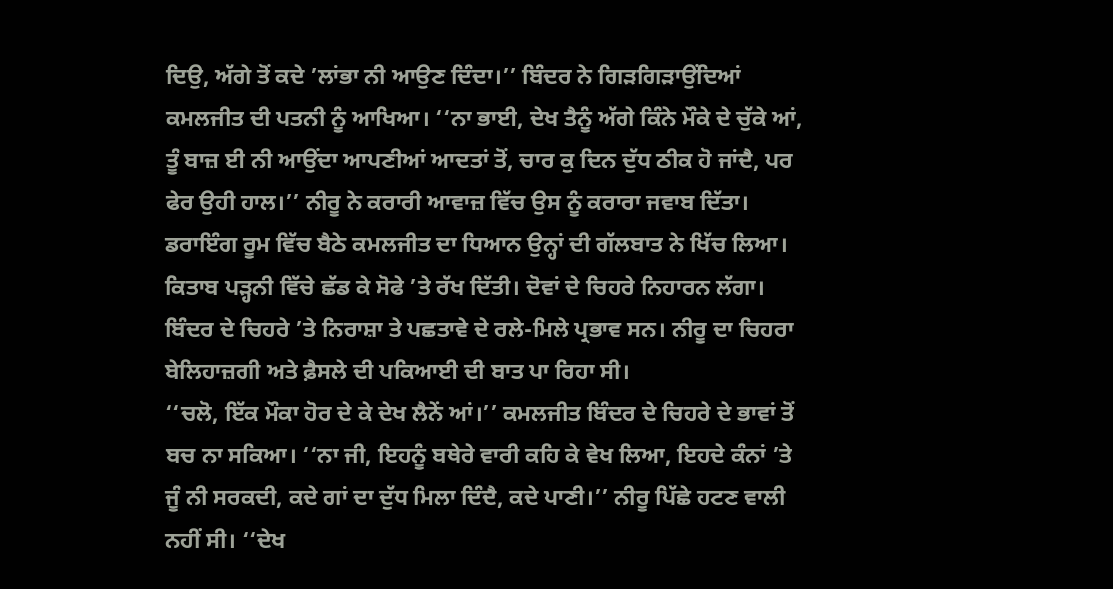ਦਿਉ, ਅੱਗੇ ਤੋਂ ਕਦੇ ’ਲਾਂਭਾ ਨੀ ਆਉਣ ਦਿੰਦਾ।’’ ਬਿੰਦਰ ਨੇ ਗਿੜਗਿੜਾਉਂਦਿਆਂ ਕਮਲਜੀਤ ਦੀ ਪਤਨੀ ਨੂੰ ਆਖਿਆ। ‘‘ਨਾ ਭਾਈ, ਦੇਖ ਤੈਨੂੰ ਅੱਗੇ ਕਿੰਨੇ ਮੌਕੇ ਦੇ ਚੁੱਕੇ ਆਂ, ਤੂੰ ਬਾਜ਼ ਈ ਨੀ ਆਉਂਦਾ ਆਪਣੀਆਂ ਆਦਤਾਂ ਤੋਂ, ਚਾਰ ਕੁ ਦਿਨ ਦੁੱਧ ਠੀਕ ਹੋ ਜਾਂਦੈ, ਪਰ ਫੇਰ ਉਹੀ ਹਾਲ।’’ ਨੀਰੂ ਨੇ ਕਰਾਰੀ ਆਵਾਜ਼ ਵਿੱਚ ਉਸ ਨੂੰ ਕਰਾਰਾ ਜਵਾਬ ਦਿੱਤਾ।
ਡਰਾਇੰਗ ਰੂਮ ਵਿੱਚ ਬੈਠੇ ਕਮਲਜੀਤ ਦਾ ਧਿਆਨ ਉਨ੍ਹਾਂ ਦੀ ਗੱਲਬਾਤ ਨੇ ਖਿੱਚ ਲਿਆ। ਕਿਤਾਬ ਪੜ੍ਹਨੀ ਵਿੱਚੇ ਛੱਡ ਕੇ ਸੋਫੇ ’ਤੇ ਰੱਖ ਦਿੱਤੀ। ਦੋਵਾਂ ਦੇ ਚਿਹਰੇ ਨਿਹਾਰਨ ਲੱਗਾ। ਬਿੰਦਰ ਦੇ ਚਿਹਰੇ ’ਤੇ ਨਿਰਾਸ਼ਾ ਤੇ ਪਛਤਾਵੇ ਦੇ ਰਲੇ-ਮਿਲੇ ਪ੍ਰਭਾਵ ਸਨ। ਨੀਰੂ ਦਾ ਚਿਹਰਾ ਬੇਲਿਹਾਜ਼ਗੀ ਅਤੇ ਫ਼ੈਸਲੇ ਦੀ ਪਕਿਆਈ ਦੀ ਬਾਤ ਪਾ ਰਿਹਾ ਸੀ।
‘‘ਚਲੋ, ਇੱਕ ਮੌਕਾ ਹੋਰ ਦੇ ਕੇ ਦੇਖ ਲੈਨੇਂ ਆਂ।’’ ਕਮਲਜੀਤ ਬਿੰਦਰ ਦੇ ਚਿਹਰੇ ਦੇ ਭਾਵਾਂ ਤੋਂ ਬਚ ਨਾ ਸਕਿਆ। ‘‘ਨਾ ਜੀ, ਇਹਨੂੰ ਬਥੇਰੇ ਵਾਰੀ ਕਹਿ ਕੇ ਵੇਖ ਲਿਆ, ਇਹਦੇ ਕੰਨਾਂ ’ਤੇ ਜੂੰ ਨੀ ਸਰਕਦੀ, ਕਦੇ ਗਾਂ ਦਾ ਦੁੱਧ ਮਿਲਾ ਦਿੰਦੈ, ਕਦੇ ਪਾਣੀ।’’ ਨੀਰੂ ਪਿੱਛੇ ਹਟਣ ਵਾਲੀ ਨਹੀਂ ਸੀ। ‘‘ਦੇਖ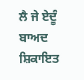ਲੈ ਜੇ ਏਦੂੰ ਬਾਅਦ ਸ਼ਿਕਾਇਤ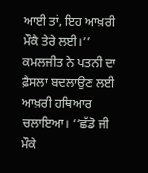ਆਈ ਤਾਂ, ਇਹ ਆਖ਼ਰੀ ਮੌਕੈ ਤੇਰੇ ਲਈ।’’ ਕਮਲਜੀਤ ਨੇ ਪਤਨੀ ਦਾ ਫ਼ੈਸਲਾ ਬਦਲਾਉਣ ਲਈ ਆਖ਼ਰੀ ਹਥਿਆਰ ਚਲਾਇਆ। ‘‘ਛੱਡੋ ਜੀ ਮੌਕੇ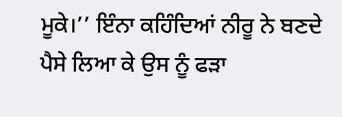ਮੂਕੇ।’’ ਇੰਨਾ ਕਹਿੰਦਿਆਂ ਨੀਰੂ ਨੇ ਬਣਦੇ ਪੈਸੇ ਲਿਆ ਕੇ ਉਸ ਨੂੰ ਫੜਾ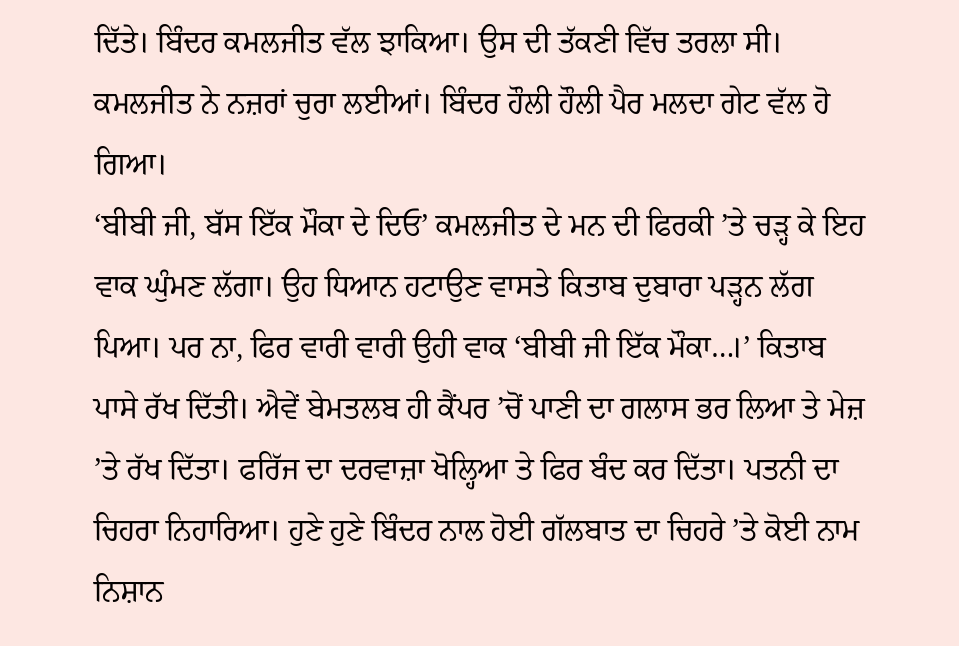ਦਿੱਤੇ। ਬਿੰਦਰ ਕਮਲਜੀਤ ਵੱਲ ਝਾਕਿਆ। ਉਸ ਦੀ ਤੱਕਣੀ ਵਿੱਚ ਤਰਲਾ ਸੀ। ਕਮਲਜੀਤ ਨੇ ਨਜ਼ਰਾਂ ਚੁਰਾ ਲਈਆਂ। ਬਿੰਦਰ ਹੌਲੀ ਹੌਲੀ ਪੈਰ ਮਲਦਾ ਗੇਟ ਵੱਲ ਹੋ ਗਿਆ।
‘ਬੀਬੀ ਜੀ, ਬੱਸ ਇੱਕ ਮੌਕਾ ਦੇ ਦਿਓ’ ਕਮਲਜੀਤ ਦੇ ਮਨ ਦੀ ਫਿਰਕੀ ’ਤੇ ਚੜ੍ਹ ਕੇ ਇਹ ਵਾਕ ਘੁੰਮਣ ਲੱਗਾ। ਉਹ ਧਿਆਨ ਹਟਾਉਣ ਵਾਸਤੇ ਕਿਤਾਬ ਦੁਬਾਰਾ ਪੜ੍ਹਨ ਲੱਗ ਪਿਆ। ਪਰ ਨਾ, ਫਿਰ ਵਾਰੀ ਵਾਰੀ ਉਹੀ ਵਾਕ ‘ਬੀਬੀ ਜੀ ਇੱਕ ਮੌਕਾ…।’ ਕਿਤਾਬ ਪਾਸੇ ਰੱਖ ਦਿੱਤੀ। ਐਵੇਂ ਬੇਮਤਲਬ ਹੀ ਕੈਂਪਰ ’ਚੋਂ ਪਾਣੀ ਦਾ ਗਲਾਸ ਭਰ ਲਿਆ ਤੇ ਮੇਜ਼ ’ਤੇ ਰੱਖ ਦਿੱਤਾ। ਫਰਿੱਜ ਦਾ ਦਰਵਾਜ਼ਾ ਖੋਲ੍ਹਿਆ ਤੇ ਫਿਰ ਬੰਦ ਕਰ ਦਿੱਤਾ। ਪਤਨੀ ਦਾ ਚਿਹਰਾ ਨਿਹਾਰਿਆ। ਹੁਣੇ ਹੁਣੇ ਬਿੰਦਰ ਨਾਲ ਹੋਈ ਗੱਲਬਾਤ ਦਾ ਚਿਹਰੇ ’ਤੇ ਕੋਈ ਨਾਮ ਨਿਸ਼ਾਨ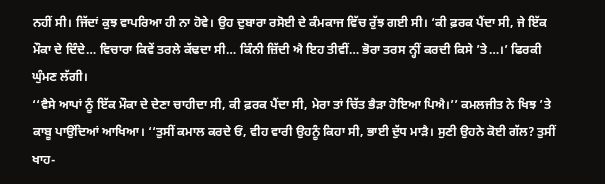ਨਹੀਂ ਸੀ। ਜਿੱਦਾਂ ਕੁਝ ਵਾਪਰਿਆ ਹੀ ਨਾ ਹੋਵੇ। ਉਹ ਦੁਬਾਰਾ ਰਸੋਈ ਦੇ ਕੰਮਕਾਜ ਵਿੱਚ ਰੁੱਝ ਗਈ ਸੀ। ‘ਕੀ ਫ਼ਰਕ ਪੈਂਦਾ ਸੀ, ਜੇ ਇੱਕ ਮੌਕਾ ਦੇ ਦਿੰਦੇ… ਵਿਚਾਰਾ ਕਿਵੇਂ ਤਰਲੇ ਕੱਢਦਾ ਸੀ… ਕਿੰਨੀ ਜ਼ਿੱਦੀ ਐ ਇਹ ਤੀਵੀਂ… ਭੋਰਾ ਤਰਸ ਨ੍ਹੀਂ ਕਰਦੀ ਕਿਸੇ ’ਤੇ…।’ ਫਿਰਕੀ ਘੁੰਮਣ ਲੱਗੀ।
‘‘ਵੈਸੇ ਆਪਾਂ ਨੂੰ ਇੱਕ ਮੌਕਾ ਦੇ ਦੇਣਾ ਚਾਹੀਦਾ ਸੀ, ਕੀ ਫ਼ਰਕ ਪੈਂਦਾ ਸੀ, ਮੇਰਾ ਤਾਂ ਚਿੱਤ ਭੈੜਾ ਹੋਇਆ ਪਿਐ।’’ ਕਮਲਜੀਤ ਨੇ ਖਿਝ ’ਤੇ ਕਾਬੂ ਪਾਉਂਦਿਆਂ ਆਖਿਆ। ‘‘ਤੁਸੀਂ ਕਮਾਲ ਕਰਦੇ ਓਂ, ਵੀਹ ਵਾਰੀ ਉਹਨੂੰ ਕਿਹਾ ਸੀ, ਭਾਈ ਦੁੱਧ ਮਾੜੈ। ਸੁਣੀ ਉਹਨੇ ਕੋਈ ਗੱਲ? ਤੁਸੀਂ ਖਾਹ-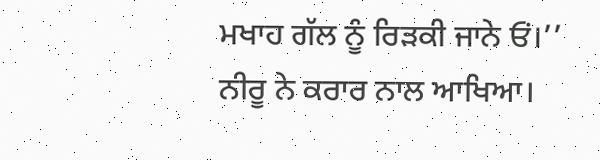ਮਖਾਹ ਗੱਲ ਨੂੰ ਰਿੜਕੀ ਜਾਨੇ ਓਂ।’’ ਨੀਰੂ ਨੇ ਕਰਾਰ ਨਾਲ ਆਖਿਆ।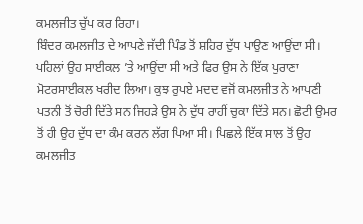ਕਮਲਜੀਤ ਚੁੱਪ ਕਰ ਰਿਹਾ।
ਬਿੰਦਰ ਕਮਲਜੀਤ ਦੇ ਆਪਣੇ ਜੱਦੀ ਪਿੰਡ ਤੋਂ ਸ਼ਹਿਰ ਦੁੱਧ ਪਾਉਣ ਆਉਂਦਾ ਸੀ। ਪਹਿਲਾਂ ਉਹ ਸਾਈਕਲ ’ਤੇ ਆਉਂਦਾ ਸੀ ਅਤੇ ਫਿਰ ਉਸ ਨੇ ਇੱਕ ਪੁਰਾਣਾ ਮੋਟਰਸਾਈਕਲ ਖਰੀਦ ਲਿਆ। ਕੁਝ ਰੁਪਏ ਮਦਦ ਵਜੋਂ ਕਮਲਜੀਤ ਨੇ ਆਪਣੀ ਪਤਨੀ ਤੋਂ ਚੋਰੀ ਦਿੱਤੇ ਸਨ ਜਿਹੜੇ ਉਸ ਨੇ ਦੁੱਧ ਰਾਹੀਂ ਚੁਕਾ ਦਿੱਤੇ ਸਨ। ਛੋਟੀ ਉਮਰ ਤੋਂ ਹੀ ਉਹ ਦੁੱਧ ਦਾ ਕੰਮ ਕਰਨ ਲੱਗ ਪਿਆ ਸੀ। ਪਿਛਲੇ ਇੱਕ ਸਾਲ ਤੋਂ ਉਹ ਕਮਲਜੀਤ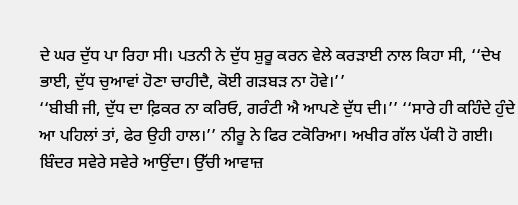ਦੇ ਘਰ ਦੁੱਧ ਪਾ ਰਿਹਾ ਸੀ। ਪਤਨੀ ਨੇ ਦੁੱਧ ਸ਼ੁਰੂ ਕਰਨ ਵੇਲੇ ਕਰੜਾਈ ਨਾਲ ਕਿਹਾ ਸੀ, ‘‘ਦੇਖ ਭਾਈ, ਦੁੱਧ ਚੁਆਵਾਂ ਹੋਣਾ ਚਾਹੀਦੈ, ਕੋਈ ਗੜਬੜ ਨਾ ਹੋਵੇ।’’
‘‘ਬੀਬੀ ਜੀ, ਦੁੱਧ ਦਾ ਫ਼ਿਕਰ ਨਾ ਕਰਿਓ, ਗਰੰਟੀ ਐ ਆਪਣੇ ਦੁੱਧ ਦੀ।’’ ‘‘ਸਾਰੇ ਹੀ ਕਹਿੰਦੇ ਹੁੰਦੇ ਆ ਪਹਿਲਾਂ ਤਾਂ, ਫੇਰ ਉਹੀ ਹਾਲ।’’ ਨੀਰੂ ਨੇ ਫਿਰ ਟਕੋਰਿਆ। ਅਖੀਰ ਗੱਲ ਪੱਕੀ ਹੋ ਗਈ।
ਬਿੰਦਰ ਸਵੇਰੇ ਸਵੇਰੇ ਆਉਂਦਾ। ਉੱਚੀ ਆਵਾਜ਼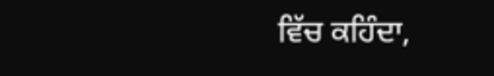ਵਿੱਚ ਕਹਿੰਦਾ,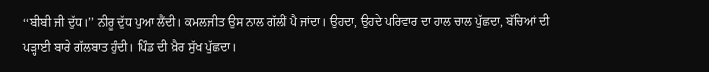‘‘ਬੀਬੀ ਜੀ ਦੁੱਧ।’’ ਨੀਰੂ ਦੁੱਧ ਪੁਆ ਲੈਂਦੀ। ਕਮਲਜੀਤ ਉਸ ਨਾਲ ਗੱਲੀਂ ਪੈ ਜਾਂਦਾ। ਉਹਦਾ, ਉਹਦੇ ਪਰਿਵਾਰ ਦਾ ਹਾਲ ਚਾਲ ਪੁੱਛਦਾ, ਬੱਚਿਆਂ ਦੀ ਪੜ੍ਹਾਈ ਬਾਰੇ ਗੱਲਬਾਤ ਹੁੰਦੀ। ਪਿੰਡ ਦੀ ਖ਼ੈਰ ਸੁੱਖ ਪੁੱਛਦਾ।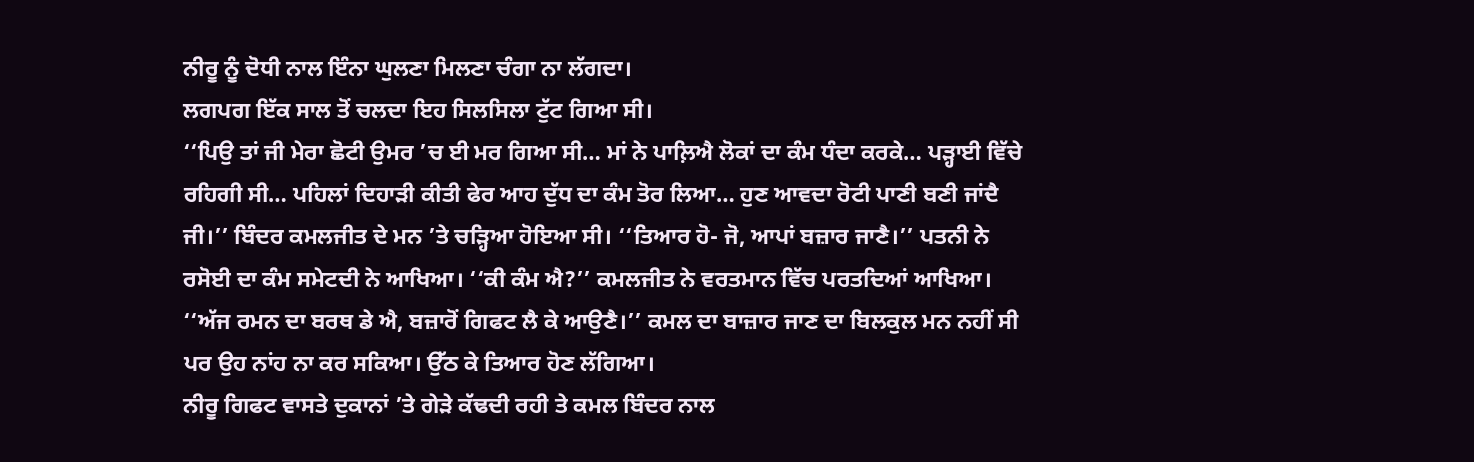ਨੀਰੂ ਨੂੰ ਦੋਧੀ ਨਾਲ ਇੰਨਾ ਘੁਲਣਾ ਮਿਲਣਾ ਚੰਗਾ ਨਾ ਲੱਗਦਾ।
ਲਗਪਗ ਇੱਕ ਸਾਲ ਤੋਂ ਚਲਦਾ ਇਹ ਸਿਲਸਿਲਾ ਟੁੱਟ ਗਿਆ ਸੀ।
‘‘ਪਿਉ ਤਾਂ ਜੀ ਮੇਰਾ ਛੋਟੀ ਉਮਰ ’ਚ ਈ ਮਰ ਗਿਆ ਸੀ… ਮਾਂ ਨੇ ਪਾਲ਼ਿਐ ਲੋਕਾਂ ਦਾ ਕੰਮ ਧੰਦਾ ਕਰਕੇ… ਪੜ੍ਹਾਈ ਵਿੱਚੇ ਰਹਿਗੀ ਸੀ… ਪਹਿਲਾਂ ਦਿਹਾੜੀ ਕੀਤੀ ਫੇਰ ਆਹ ਦੁੱਧ ਦਾ ਕੰਮ ਤੋਰ ਲਿਆ… ਹੁਣ ਆਵਦਾ ਰੋਟੀ ਪਾਣੀ ਬਣੀ ਜਾਂਦੈ ਜੀ।’’ ਬਿੰਦਰ ਕਮਲਜੀਤ ਦੇ ਮਨ ’ਤੇ ਚੜ੍ਹਿਆ ਹੋਇਆ ਸੀ। ‘‘ਤਿਆਰ ਹੋ- ਜੋ, ਆਪਾਂ ਬਜ਼ਾਰ ਜਾਣੈ।’’ ਪਤਨੀ ਨੇ ਰਸੋਈ ਦਾ ਕੰਮ ਸਮੇਟਦੀ ਨੇ ਆਖਿਆ। ‘‘ਕੀ ਕੰਮ ਐ?’’ ਕਮਲਜੀਤ ਨੇ ਵਰਤਮਾਨ ਵਿੱਚ ਪਰਤਦਿਆਂ ਆਖਿਆ।
‘‘ਅੱਜ ਰਮਨ ਦਾ ਬਰਥ ਡੇ ਐ, ਬਜ਼ਾਰੋਂ ਗਿਫਟ ਲੈ ਕੇ ਆਉਣੈ।’’ ਕਮਲ ਦਾ ਬਾਜ਼ਾਰ ਜਾਣ ਦਾ ਬਿਲਕੁਲ ਮਨ ਨਹੀਂ ਸੀ ਪਰ ਉਹ ਨਾਂਹ ਨਾ ਕਰ ਸਕਿਆ। ਉੱਠ ਕੇ ਤਿਆਰ ਹੋਣ ਲੱਗਿਆ।
ਨੀਰੂ ਗਿਫਟ ਵਾਸਤੇ ਦੁਕਾਨਾਂ ’ਤੇ ਗੇੜੇ ਕੱਢਦੀ ਰਹੀ ਤੇ ਕਮਲ ਬਿੰਦਰ ਨਾਲ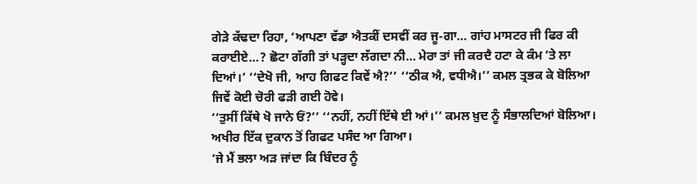ਗੇੜੇ ਕੱਢਦਾ ਰਿਹਾ, ‘ਆਪਣਾ ਵੱਡਾ ਐਤਕੀਂ ਦਸਵੀਂ ਕਰ ਜੂ-ਗਾ… ਗਾਂਹ ਮਾਸਟਰ ਜੀ ਫਿਰ ਕੀ ਕਰਾਈਏ…? ਛੋਟਾ ਗੱਗੀ ਤਾਂ ਪੜ੍ਹਦਾ ਲੱਗਦਾ ਨੀ… ਮੇਰਾ ਤਾਂ ਜੀ ਕਰਦੈ ਹਟਾ ਕੇ ਕੰਮ ’ਤੇ ਲਾ ਦਿਆਂ।’ ‘‘ਦੇਖੋ ਜੀ, ਆਹ ਗਿਫਟ ਕਿਵੇਂ ਐ?’’ ‘‘ਠੀਕ ਐ, ਵਧੀਐ।’’ ਕਮਲ ਤ੍ਰਭਕ ਕੇ ਬੋਲਿਆ ਜਿਵੇਂ ਕੋਈ ਚੋਰੀ ਫੜੀ ਗਈ ਹੋਵੇ।
‘‘ਤੁਸੀਂ ਕਿੱਥੇ ਖੋ ਜਾਨੇ ਓਂ?’’ ‘‘ਨਹੀਂ, ਨਹੀਂ ਇੱਥੇ ਈ ਆਂ।’’ ਕਮਲ ਖ਼ੁਦ ਨੂੰ ਸੰਭਾਲਦਿਆਂ ਬੋਲਿਆ। ਅਖੀਰ ਇੱਕ ਦੁਕਾਨ ਤੋਂ ਗਿਫਟ ਪਸੰਦ ਆ ਗਿਆ।
‘ਜੇ ਮੈਂ ਭਲਾ ਅੜ ਜਾਂਦਾ ਕਿ ਬਿੰਦਰ ਨੂੰ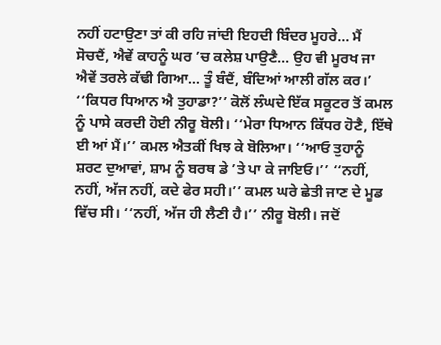ਨਹੀਂ ਹਟਾਉਣਾ ਤਾਂ ਕੀ ਰਹਿ ਜਾਂਦੀ ਇਹਦੀ ਬਿੰਦਰ ਮੂਹਰੇ… ਮੈਂ ਸੋਚਦੈਂ, ਐਵੇਂ ਕਾਹਨੂੰ ਘਰ ’ਚ ਕਲੇਸ਼ ਪਾਉਣੈ… ਉਹ ਵੀ ਮੂਰਖ ਜਾ ਐਵੇਂ ਤਰਲੇ ਕੱਢੀ ਗਿਆ… ਤੂੰ ਬੰਦੈਂ, ਬੰਦਿਆਂ ਆਲੀ ਗੱਲ ਕਰ।’ ‘‘ਕਿਧਰ ਧਿਆਨ ਐ ਤੁਹਾਡਾ?’’ ਕੋਲੋਂ ਲੰਘਦੇ ਇੱਕ ਸਕੂਟਰ ਤੋਂ ਕਮਲ ਨੂੰ ਪਾਸੇ ਕਰਦੀ ਹੋਈ ਨੀਰੂ ਬੋਲੀ। ‘‘ਮੇਰਾ ਧਿਆਨ ਕਿੱਧਰ ਹੋਣੈ, ਇੱਥੇ ਈ ਆਂ ਮੈਂ।’’ ਕਮਲ ਐਤਕੀਂ ਖਿਝ ਕੇ ਬੋਲਿਆ। ‘‘ਆਓ ਤੁਹਾਨੂੰ ਸ਼ਰਟ ਦੁਆਵਾਂ, ਸ਼ਾਮ ਨੂੰ ਬਰਥ ਡੇ ’ਤੇ ਪਾ ਕੇ ਜਾਇਓ।’’ ‘‘ਨਹੀਂ, ਨਹੀਂ, ਅੱਜ ਨਹੀਂ, ਕਦੇ ਫੇਰ ਸਹੀ।’’ ਕਮਲ ਘਰੇ ਛੇਤੀ ਜਾਣ ਦੇ ਮੂਡ ਵਿੱਚ ਸੀ। ‘‘ਨਹੀਂ, ਅੱਜ ਹੀ ਲੈਣੀ ਹੈ।’’ ਨੀਰੂ ਬੋਲੀ। ਜਦੋਂ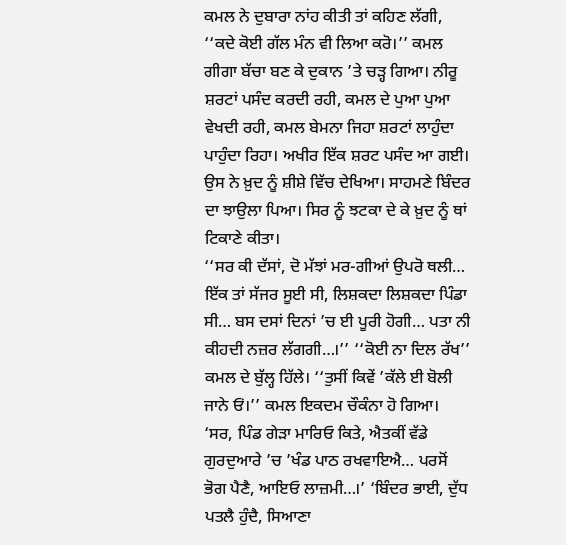ਕਮਲ ਨੇ ਦੁਬਾਰਾ ਨਾਂਹ ਕੀਤੀ ਤਾਂ ਕਹਿਣ ਲੱਗੀ, ‘‘ਕਦੇ ਕੋਈ ਗੱਲ ਮੰਨ ਵੀ ਲਿਆ ਕਰੋ।’’ ਕਮਲ ਗੀਗਾ ਬੱਚਾ ਬਣ ਕੇ ਦੁਕਾਨ ’ਤੇ ਚੜ੍ਹ ਗਿਆ। ਨੀਰੂ ਸ਼ਰਟਾਂ ਪਸੰਦ ਕਰਦੀ ਰਹੀ, ਕਮਲ ਦੇ ਪੁਆ ਪੁਆ ਵੇਖਦੀ ਰਹੀ, ਕਮਲ ਬੇਮਨਾ ਜਿਹਾ ਸ਼ਰਟਾਂ ਲਾਹੁੰਦਾ ਪਾਹੁੰਦਾ ਰਿਹਾ। ਅਖੀਰ ਇੱਕ ਸ਼ਰਟ ਪਸੰਦ ਆ ਗਈ। ਉਸ ਨੇ ਖ਼ੁਦ ਨੂੰ ਸ਼ੀਸ਼ੇ ਵਿੱਚ ਦੇਖਿਆ। ਸਾਹਮਣੇ ਬਿੰਦਰ ਦਾ ਝਾਉਲਾ ਪਿਆ। ਸਿਰ ਨੂੰ ਝਟਕਾ ਦੇ ਕੇ ਖ਼ੁਦ ਨੂੰ ਥਾਂ ਟਿਕਾਣੇ ਕੀਤਾ।
‘‘ਸਰ ਕੀ ਦੱਸਾਂ, ਦੋ ਮੱਝਾਂ ਮਰ-ਗੀਆਂ ਉਪਰੋ ਥਲੀ… ਇੱਕ ਤਾਂ ਸੱਜਰ ਸੂਈ ਸੀ, ਲਿਸ਼ਕਦਾ ਲਿਸ਼ਕਦਾ ਪਿੰਡਾ ਸੀ… ਬਸ ਦਸਾਂ ਦਿਨਾਂ ’ਚ ਈ ਪੂਰੀ ਹੋਗੀ… ਪਤਾ ਨੀ ਕੀਹਦੀ ਨਜ਼ਰ ਲੱਗਗੀ…।’’ ‘‘ਕੋਈ ਨਾ ਦਿਲ ਰੱਖ’’ ਕਮਲ ਦੇ ਬੁੱਲ੍ਹ ਹਿੱਲੇ। ‘‘ਤੁਸੀਂ ਕਿਵੇਂ ’ਕੱਲੇ ਈ ਬੋਲੀ ਜਾਨੇ ਓਂ।’’ ਕਮਲ ਇਕਦਮ ਚੌਕੰਨਾ ਹੋ ਗਿਆ।
‘ਸਰ, ਪਿੰਡ ਗੇੜਾ ਮਾਰਿਓ ਕਿਤੇ, ਐਤਕੀਂ ਵੱਡੇ ਗੁਰਦੁਆਰੇ ’ਚ ’ਖੰਡ ਪਾਠ ਰਖਵਾਇਐ… ਪਰਸੋਂ ਭੋਗ ਪੈਣੈ, ਆਇਓ ਲਾਜ਼ਮੀ…।’ ‘ਬਿੰਦਰ ਭਾਈ, ਦੁੱਧ ਪਤਲੈ ਹੁੰਦੈ, ਸਿਆਣਾ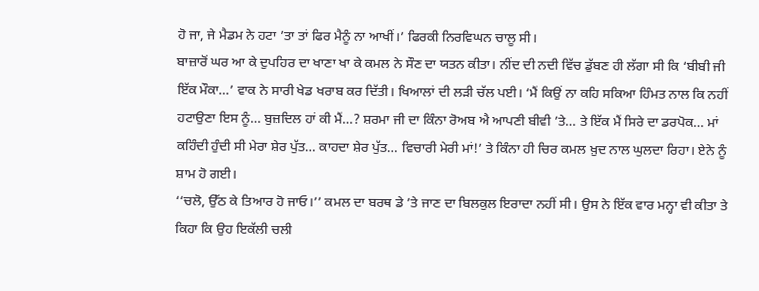ਹੋ ਜਾ, ਜੇ ਮੈਡਮ ਨੇ ਹਟਾ ’ਤਾ ਤਾਂ ਫਿਰ ਮੈਨੂੰ ਨਾ ਆਖੀਂ।’ ਫਿਰਕੀ ਨਿਰਵਿਘਨ ਚਾਲੂ ਸੀ।
ਬਾਜ਼ਾਰੋਂ ਘਰ ਆ ਕੇ ਦੁਪਹਿਰ ਦਾ ਖਾਣਾ ਖਾ ਕੇ ਕਮਲ ਨੇ ਸੌਣ ਦਾ ਯਤਨ ਕੀਤਾ। ਨੀਂਦ ਦੀ ਨਦੀ ਵਿੱਚ ਡੁੱਬਣ ਹੀ ਲੱਗਾ ਸੀ ਕਿ ‘ਬੀਬੀ ਜੀ ਇੱਕ ਮੌਕਾ…’ ਵਾਕ ਨੇ ਸਾਰੀ ਖੇਡ ਖਰਾਬ ਕਰ ਦਿੱਤੀ। ਖਿਆਲਾਂ ਦੀ ਲੜੀ ਚੱਲ ਪਈ। ‘ਮੈਂ ਕਿਉਂ ਨਾ ਕਹਿ ਸਕਿਆ ਹਿੰਮਤ ਨਾਲ ਕਿ ਨਹੀਂ ਹਟਾਉਣਾ ਇਸ ਨੂੰ… ਬੁਜ਼ਦਿਲ ਹਾਂ ਕੀ ਮੈਂ…? ਸ਼ਰਮਾ ਜੀ ਦਾ ਕਿੰਨਾ ਰੋਅਬ ਐ ਆਪਣੀ ਬੀਵੀ ’ਤੇ… ਤੇ ਇੱਕ ਮੈਂ ਸਿਰੇ ਦਾ ਡਰਪੋਕ… ਮਾਂ ਕਹਿੰਦੀ ਹੁੰਦੀ ਸੀ ਮੇਰਾ ਸ਼ੇਰ ਪੁੱਤ… ਕਾਹਦਾ ਸ਼ੇਰ ਪੁੱਤ… ਵਿਚਾਰੀ ਮੇਰੀ ਮਾਂ!’ ਤੇ ਕਿੰਨਾ ਹੀ ਚਿਰ ਕਮਲ ਖ਼ੁਦ ਨਾਲ ਘੁਲਦਾ ਰਿਹਾ। ਏਨੇ ਨੂੰ ਸ਼ਾਮ ਹੋ ਗਈ।
‘‘ਚਲੋ, ਉੱਠ ਕੇ ਤਿਆਰ ਹੋ ਜਾਓ।’’ ਕਮਲ ਦਾ ਬਰਥ ਡੇ ’ਤੇ ਜਾਣ ਦਾ ਬਿਲਕੁਲ ਇਰਾਦਾ ਨਹੀਂ ਸੀ। ਉਸ ਨੇ ਇੱਕ ਵਾਰ ਮਨ੍ਹਾ ਵੀ ਕੀਤਾ ਤੇ ਕਿਹਾ ਕਿ ਉਹ ਇਕੱਲੀ ਚਲੀ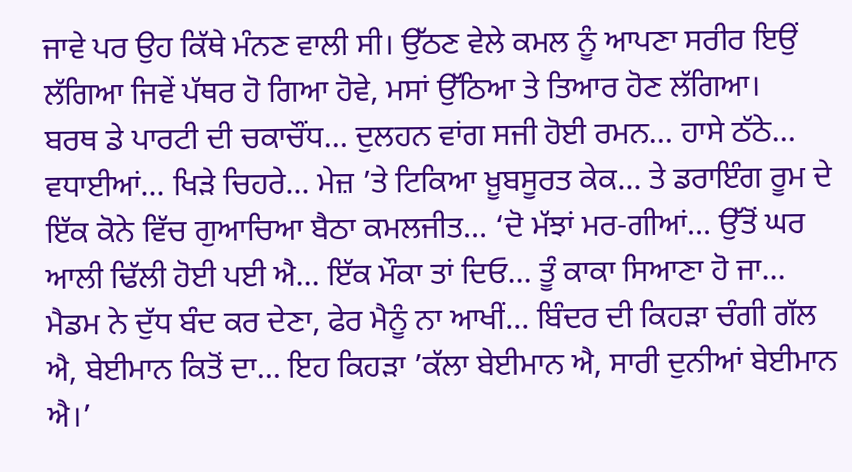ਜਾਵੇ ਪਰ ਉਹ ਕਿੱਥੇ ਮੰਨਣ ਵਾਲੀ ਸੀ। ਉੱਠਣ ਵੇਲੇ ਕਮਲ ਨੂੰ ਆਪਣਾ ਸਰੀਰ ਇਉਂ ਲੱਗਿਆ ਜਿਵੇਂ ਪੱਥਰ ਹੋ ਗਿਆ ਹੋਵੇ, ਮਸਾਂ ਉੱਠਿਆ ਤੇ ਤਿਆਰ ਹੋਣ ਲੱਗਿਆ।
ਬਰਥ ਡੇ ਪਾਰਟੀ ਦੀ ਚਕਾਚੌਂਧ… ਦੁਲਹਨ ਵਾਂਗ ਸਜੀ ਹੋਈ ਰਮਨ… ਹਾਸੇ ਠੱਠੇ… ਵਧਾਈਆਂ… ਖਿੜੇ ਚਿਹਰੇ… ਮੇਜ਼ ’ਤੇ ਟਿਕਿਆ ਖ਼ੂਬਸੂਰਤ ਕੇਕ… ਤੇ ਡਰਾਇੰਗ ਰੂਮ ਦੇ ਇੱਕ ਕੋਨੇ ਵਿੱਚ ਗੁਆਚਿਆ ਬੈਠਾ ਕਮਲਜੀਤ… ‘ਦੋ ਮੱਝਾਂ ਮਰ-ਗੀਆਂ… ਉੱਤੋਂ ਘਰ ਆਲੀ ਢਿੱਲੀ ਹੋਈ ਪਈ ਐ… ਇੱਕ ਮੌਕਾ ਤਾਂ ਦਿਓ… ਤੂੰ ਕਾਕਾ ਸਿਆਣਾ ਹੋ ਜਾ… ਮੈਡਮ ਨੇ ਦੁੱਧ ਬੰਦ ਕਰ ਦੇਣਾ, ਫੇਰ ਮੈਨੂੰ ਨਾ ਆਖੀਂ… ਬਿੰਦਰ ਦੀ ਕਿਹੜਾ ਚੰਗੀ ਗੱਲ ਐ, ਬੇਈਮਾਨ ਕਿਤੋਂ ਦਾ… ਇਹ ਕਿਹੜਾ ’ਕੱਲਾ ਬੇਈਮਾਨ ਐ, ਸਾਰੀ ਦੁਨੀਆਂ ਬੇਈਮਾਨ ਐ।’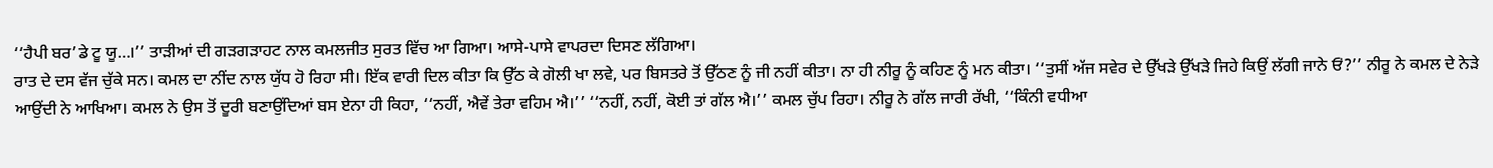‘‘ਹੈਪੀ ਬਰ’ਡੇ ਟੂ ਯੂ…।’’ ਤਾੜੀਆਂ ਦੀ ਗੜਗੜਾਹਟ ਨਾਲ ਕਮਲਜੀਤ ਸੁਰਤ ਵਿੱਚ ਆ ਗਿਆ। ਆਸੇ-ਪਾਸੇ ਵਾਪਰਦਾ ਦਿਸਣ ਲੱਗਿਆ।
ਰਾਤ ਦੇ ਦਸ ਵੱਜ ਚੁੱਕੇ ਸਨ। ਕਮਲ ਦਾ ਨੀਂਦ ਨਾਲ ਯੁੱਧ ਹੋ ਰਿਹਾ ਸੀ। ਇੱਕ ਵਾਰੀ ਦਿਲ ਕੀਤਾ ਕਿ ਉੱਠ ਕੇ ਗੋਲੀ ਖਾ ਲਵੇ, ਪਰ ਬਿਸਤਰੇ ਤੋਂ ਉੱਠਣ ਨੂੰ ਜੀ ਨਹੀਂ ਕੀਤਾ। ਨਾ ਹੀ ਨੀਰੂ ਨੂੰ ਕਹਿਣ ਨੂੰ ਮਨ ਕੀਤਾ। ‘‘ਤੁਸੀਂ ਅੱਜ ਸਵੇਰ ਦੇ ਉੱਖੜੇ ਉੱਖੜੇ ਜਿਹੇ ਕਿਉਂ ਲੱਗੀ ਜਾਨੇ ਓਂ?’’ ਨੀਰੂ ਨੇ ਕਮਲ ਦੇ ਨੇੜੇ ਆਉਂਦੀ ਨੇ ਆਖਿਆ। ਕਮਲ ਨੇ ਉਸ ਤੋਂ ਦੂਰੀ ਬਣਾਉਂਦਿਆਂ ਬਸ ਏਨਾ ਹੀ ਕਿਹਾ, ‘‘ਨਹੀਂ, ਐਵੇਂ ਤੇਰਾ ਵਹਿਮ ਐ।’’ ‘‘ਨਹੀਂ, ਨਹੀਂ, ਕੋਈ ਤਾਂ ਗੱਲ ਐ।’’ ਕਮਲ ਚੁੱਪ ਰਿਹਾ। ਨੀਰੂ ਨੇ ਗੱਲ ਜਾਰੀ ਰੱਖੀ, ‘‘ਕਿੰਨੀ ਵਧੀਆ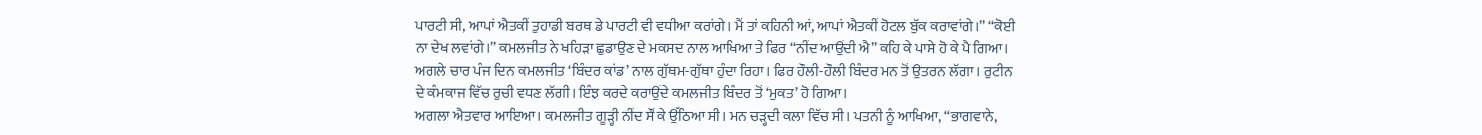ਪਾਰਟੀ ਸੀ, ਆਪਾਂ ਐਤਕੀਂ ਤੁਹਾਡੀ ਬਰਥ ਡੇ ਪਾਰਟੀ ਵੀ ਵਧੀਆ ਕਰਾਂਗੇ। ਮੈਂ ਤਾਂ ਕਹਿਨੀ ਆਂ, ਆਪਾਂ ਐਤਕੀਂ ਹੋਟਲ ਬੁੱਕ ਕਰਾਵਾਂਗੇ।’’ ‘‘ਕੋਈ ਨਾ ਦੇਖ ਲਵਾਂਗੇ।’’ ਕਮਲਜੀਤ ਨੇ ਖਹਿੜਾ ਛੁਡਾਉਣ ਦੇ ਮਕਸਦ ਨਾਲ ਆਖਿਆ ਤੇ ਫਿਰ ‘‘ਨੀਂਦ ਆਉਂਦੀ ਐ’’ ਕਹਿ ਕੇ ਪਾਸੇ ਹੋ ਕੇ ਪੈ ਗਿਆ।
ਅਗਲੇ ਚਾਰ ਪੰਜ ਦਿਨ ਕਮਲਜੀਤ ‘ਬਿੰਦਰ ਕਾਂਡ’ ਨਾਲ ਗੁੱਥਮ-ਗੁੱਥਾ ਹੁੰਦਾ ਰਿਹਾ। ਫਿਰ ਹੌਲੀ-ਹੌਲੀ ਬਿੰਦਰ ਮਨ ਤੋਂ ਉਤਰਨ ਲੱਗਾ। ਰੁਟੀਨ ਦੇ ਕੰਮਕਾਜ ਵਿੱਚ ਰੁਚੀ ਵਧਣ ਲੱਗੀ। ਇੰਝ ਕਰਦੇ ਕਰਾਉਂਦੇ ਕਮਲਜੀਤ ਬਿੰਦਰ ਤੋਂ ‘ਮੁਕਤ’ ਹੋ ਗਿਆ।
ਅਗਲਾ ਐਤਵਾਰ ਆਇਆ। ਕਮਲਜੀਤ ਗੂੜ੍ਹੀ ਨੀਂਦ ਸੌਂ ਕੇ ਉੱਠਿਆ ਸੀ। ਮਨ ਚੜ੍ਹਦੀ ਕਲਾ ਵਿੱਚ ਸੀ। ਪਤਨੀ ਨੂੰ ਆਖਿਆ, ‘‘ਭਾਗਵਾਨੇ,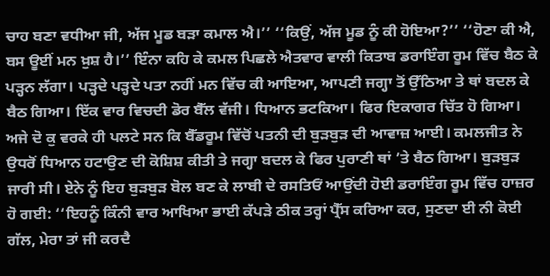ਚਾਹ ਬਣਾ ਵਧੀਆ ਜੀ, ਅੱਜ ਮੂਡ ਬੜਾ ਕਮਾਲ ਐ।’’ ‘‘ਕਿਉਂ, ਅੱਜ ਮੂਡ ਨੂੰ ਕੀ ਹੋਇਆ?’’ ‘‘ਹੋਣਾ ਕੀ ਐ, ਬਸ ਊਈਂ ਮਨ ਖ਼ੁਸ਼ ਹੈ।’’ ਇੰਨਾ ਕਹਿ ਕੇ ਕਮਲ ਪਿਛਲੇ ਐਤਵਾਰ ਵਾਲੀ ਕਿਤਾਬ ਡਰਾਇੰਗ ਰੂਮ ਵਿੱਚ ਬੈਠ ਕੇ ਪੜ੍ਹਨ ਲੱਗਾ। ਪੜ੍ਹਦੇ ਪੜ੍ਹਦੇ ਪਤਾ ਨਹੀਂ ਮਨ ਵਿੱਚ ਕੀ ਆਇਆ, ਆਪਣੀ ਜਗ੍ਹਾ ਤੋਂ ਉੱਠਿਆ ਤੇ ਥਾਂ ਬਦਲ ਕੇ ਬੈਠ ਗਿਆ। ਇੱਕ ਵਾਰ ਵਿਚਦੀ ਡੋਰ ਬੈੱਲ ਵੱਜੀ। ਧਿਆਨ ਭਟਕਿਆ। ਫਿਰ ਇਕਾਗਰ ਚਿੱਤ ਹੋ ਗਿਆ। ਅਜੇ ਦੋ ਕੁ ਵਰਕੇ ਹੀ ਪਲਟੇ ਸਨ ਕਿ ਬੈੱਡਰੂਮ ਵਿੱਚੋਂ ਪਤਨੀ ਦੀ ਬੁੜਬੁੜ ਦੀ ਆਵਾਜ਼ ਆਈ। ਕਮਲਜੀਤ ਨੇ ਉਧਰੋਂ ਧਿਆਨ ਹਟਾਉਣ ਦੀ ਕੋਸ਼ਿਸ਼ ਕੀਤੀ ਤੇ ਜਗ੍ਹਾ ਬਦਲ ਕੇ ਫਿਰ ਪੁਰਾਣੀ ਥਾਂ ’ਤੇ ਬੈਠ ਗਿਆ। ਬੁੜਬੁੜ ਜਾਰੀ ਸੀ। ਏਨੇ ਨੂੰ ਇਹ ਬੁੜਬੁੜ ਬੋਲ ਬਣ ਕੇ ਲਾਬੀ ਦੇ ਰਸਤਿਓਂ ਆਉਂਦੀ ਹੋਈ ਡਰਾਇੰਗ ਰੂਮ ਵਿੱਚ ਹਾਜ਼ਰ ਹੋ ਗਈ: ‘‘ਇਹਨੂੰ ਕਿੰਨੀ ਵਾਰ ਆਖਿਆ ਭਾਈ ਕੱਪੜੇ ਠੀਕ ਤਰ੍ਹਾਂ ਪ੍ਰੈੱਸ ਕਰਿਆ ਕਰ, ਸੁਣਦਾ ਈ ਨੀ ਕੋਈ ਗੱਲ, ਮੇਰਾ ਤਾਂ ਜੀ ਕਰਦੈ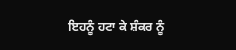ਇਹਨੂੰ ਹਟਾ ਕੇ ਸ਼ੰਕਰ ਨੂੰ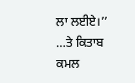ਲਾ ਲਈਏ।’’ …ਤੇ ਕਿਤਾਬ ਕਮਲ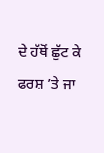ਦੇ ਹੱਥੋਂ ਛੁੱਟ ਕੇ ਫਰਸ਼ ’ਤੇ ਜਾ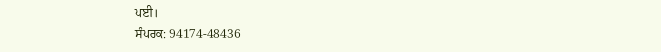ਪਈ।
ਸੰਪਰਕ: 94174-48436